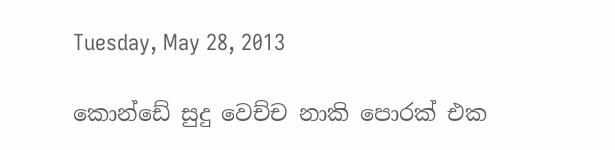Tuesday, May 28, 2013

කොන්ඩේ සුදු වෙච්ච නාකි පොරක් එක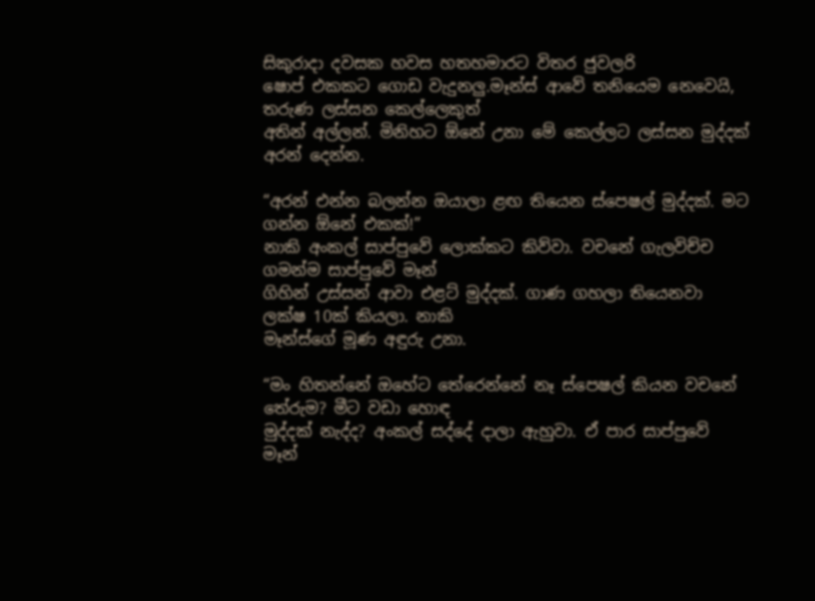සිකුරාදා දවසක හවස හතහමාරට විතර ජුවලරි
ෂොප් එකකට ගොඩ වැදුනලු.මෑන්ස් ආවේ තනියෙම නෙවෙයි, තරුණ ලස්සන කෙල්ලෙකුත්
අතින් අල්ලන්. මිනිහට ඕනේ උනා මේ කෙල්ලට ලස්සන මුද්දක් අරන් දෙන්න.

“අරන් එන්න බලන්න ඔයාලා ළඟ තියෙන ස්පෙෂල් මුද්දක්. මට ගන්න ඕනේ එකක්!”
නාකි අංකල් සාප්පුවේ ලොක්කට කිව්වා. වචනේ ගැලවිච්ච ගමන්ම සාප්පුවේ මෑන්
ගිහින් උස්සන් ආවා එළට් මුද්දක්. ගාණ ගහලා තියෙනවා ලක්ෂ 10ක් කියලා. නාකි
මෑන්ස්ගේ මූණ අඳුරු උනා.

“මං හිතන්නේ ඔහේට තේරෙන්නේ නෑ ස්පෙෂල් කියන වචනේ තේරුම? මීට වඩා හොඳ
මුද්දක් නැද්ද? අංකල් සද්දේ දාලා ඇහුවා. ඒ පාර සාප්පුවේ මෑන්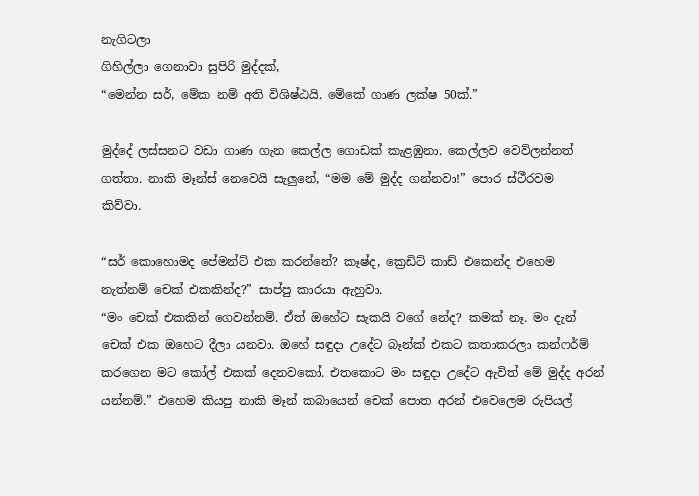නැගිටලා
ගිහිල්ලා ගෙනාවා සුපිරි මුද්දක්,
“මෙන්න සර්, මේක නම් අති විශිෂ්ඨයි. මේකේ ගාණ ලක්ෂ 50ක්.”

මුද්දේ ලස්සනට වඩා ගාණ ගැන කෙල්ල ගොඩක් කැළඹුනා. කෙල්ලව වෙව්ලන්නත්
ගත්තා. නාකි මෑන්ස් නෙවෙයි සැලුනේ, “මම මේ මුද්ද ගන්නවා!” පොර ස්ථීරවම
කිව්වා.

“සර් කොහොමද පේමන්ට් එක කරන්නේ? කෑෂ්ද, ක්‍රෙඩිට් කාඩ් එකෙන්ද එහෙම
නැත්නම් චෙක් එකකින්ද?” සාප්පු කාරයා ඇහුවා.
“මං චෙක් එකකින් ගෙවන්නම්. ඒත් ඔහේට සැකයි වගේ නේද? කමක් නෑ. මං දැන්
චෙක් එක ඔහෙට දීලා යනවා. ඔහේ සඳුදා උදේට බෑන්ක් එකට කතාකරලා කන්ෆර්ම්
කරගෙන මට කෝල් එකක් දෙනවකෝ. එතකොට මං සඳුදා උදේට ඇවිත් මේ මුද්ද අරන්
යන්නම්.” එහෙම කියපු නාකි මෑන් කබායෙන් චෙක් පොත අරන් එවෙලෙම රුපියල්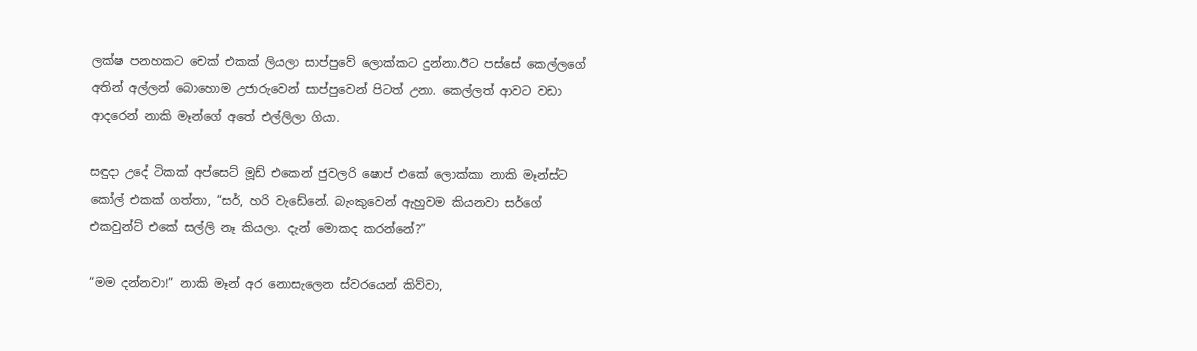ලක්ෂ පනහකට චෙක් එකක් ලියලා සාප්පුවේ ලොක්කට දුන්නා.ඊට පස්සේ කෙල්ලගේ
අතින් අල්ලන් බොහොම උජාරුවෙන් සාප්පුවෙන් පිටත් උනා. කෙල්ලත් ආවට වඩා
ආදරෙන් නාකි මෑන්ගේ අතේ එල්ලිලා ගියා.

සඳුදා උදේ ටිකක් අප්සෙට් මූඩ් එකෙන් ජුවලරි ෂොප් එකේ ලොක්කා නාකි මෑන්ස්ට
කෝල් එකක් ගත්තා, “සර්, හරි වැඩේනේ. බැංකුවෙන් ඇහුවම කියනවා සර්ගේ
එකවුන්ට් එකේ සල්ලි නෑ කියලා. දැන් මොකද කරන්නේ?”

“මම දන්නවා!” නාකි මෑන් අර නොසැලෙන ස්වරයෙන් කිව්වා,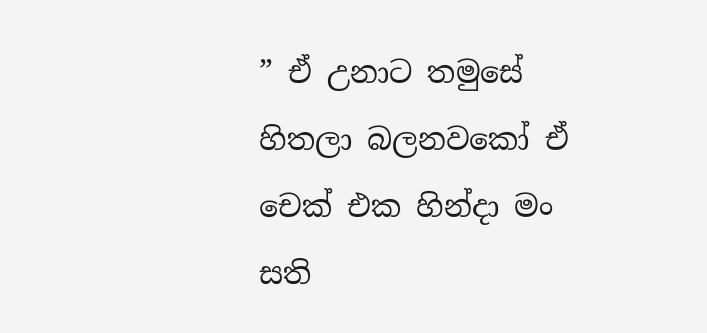” ඒ උනාට තමුසේ හිතලා බලනවකෝ ඒ චෙක් එක හින්දා මං සති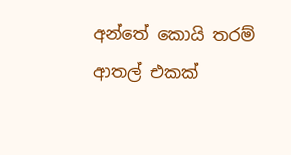අන්තේ කොයි තරම්
ආතල් එකක්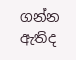ගන්න ඇතිද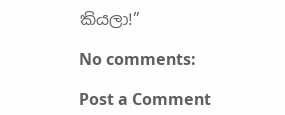කියලා!”

No comments:

Post a Comment